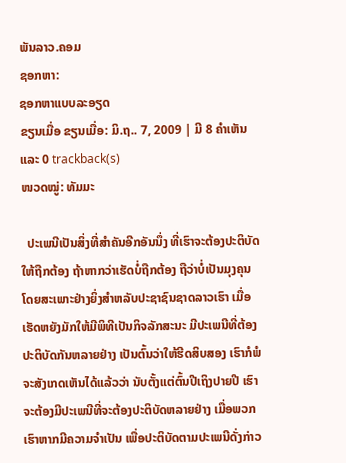ພັນລາວ.ຄອມ
ຊອກຫາ:
ຊອກຫາແບບລະອຽດ
ຂຽນເມື່ອ ຂຽນເມື່ອ: ມິ.ຖ.. 7, 2009 | ມີ 8 ຄຳເຫັນ ແລະ 0 trackback(s)
ໜວດໝູ່: ທັມມະ

  ປະເພນີເປັນສິ່ງທີ່ສຳຄັນອີກອັນນຶ່ງ ທີ່ເຮົາຈະຕ້ອງປະຕິບັດໃຫ້ຖືກຕ້ອງ ຖ້າຫາກວ່າເຮັດບໍ່ຖືກຕ້ອງ ຖືວ່າບໍ່ເປັນມຸງຄຸນ ໂດຍສະເພາະຢ່າງຍິ່ງສຳຫລັບປະຊາຊົນຊາດລາວເຮົາ ເມື່ອເຮັດຫຍັງມັກໃຫ້ມີພິທີເປັນກິຈລັກສະນະ ມີປະເພນີທີ່ຕ້ອງປະຕິບັດກັນຫລາຍຢ່າງ ເປັນຕົ້ນວ່າໃຫ້ຮີດສິບສອງ ເຮົາກໍພໍຈະສັງເກດເຫັນໄດ້ແລ້ວວ່າ ນັບຕັ້ງແຕ່ຕົ້ນປີເຖິງປາຍປີ ເຮົາຈະຕ້ອງມີປະເພນີທີ່ຈະຕ້ອງປະຕິບັດຫລາຍຢ່າງ ເມື່ອພວກເຮົາຫາກມີຄວາມຈຳເປັນ ເພື່ອປະຕິບັດຕາມປະເພນີດັ່ງກ່າວ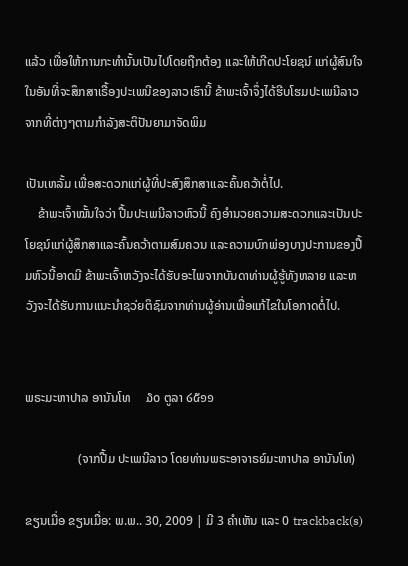ແລ້ວ ເພື່ອໃຫ້ການກະທຳນັ້ນເປັນໄປໂດຍຖືກຕ້ອງ ແລະໃຫ້ເກີດປະໂຍຊນ໌ ແກ່ຜູ້ສົນໃຈໃນອັນທີ່ຈະສຶກສາເຣື້ອງປະເພນີຂອງລາວເຮົານີ້ ຂ້າພະເຈົ້າຈຶ່ງໄດ້ຮີບໂຮມປະເພນີລາວ ຈາກທີ່ຕ່າງໆຕາມກຳລັງສະຕິປັນຍາມາຈັດພິມ

ເປັນເຫລັ້ມ ເພື່ອສະດວກແກ່ຜູ້ທີ່ປະສົງສຶກສາແລະຄົ້ນຄວ້າຕໍ່ໄປ.
    ຂ້າພະເຈົ້າໝັ້ນໃຈວ່າ ປື້ມປະເພນີລາວຫົວນີ້ ຄົງອຳນວຍຄວາມສະດວກແລະເປັນປະໂຍຊນ໌ແກ່ຜູ້ສຶກສາແລະຄົ້ນຄວ້າຕາມສົມຄວນ ແລະຄວາມບົກພ່ອງບາງປະການຂອງປື້ມຫົວນີ້ອາດມີ ຂ້າພະເຈົ້າຫວັງຈະໄດ້ຮັບອະໄພຈາກບັນດາທ່ານຜູ້ຮູ້ທັງຫລາຍ ແລະຫວັງຈະໄດ້ຮັບການແນະນຳຊວ່ຍຕິຊົມຈາກທ່ານຜູ້ອ່ານເພື່ອແກ້ໄຂໃນໂອກາດຕໍ່ໄປ.


ພຣະມະຫາປາລ ອານັນໂທ     ໓໐ ຕູລາ ໒໕໑໑

                 (ຈາກປື້ມ ປະເພນີລາວ ໂດຍທ່ານພຣະອາຈາຣຍ໌ມະຫາປາລ ອານັນໂທ)

ຂຽນເມື່ອ ຂຽນເມື່ອ: ພ.ພ.. 30, 2009 | ມີ 3 ຄຳເຫັນ ແລະ 0 trackback(s)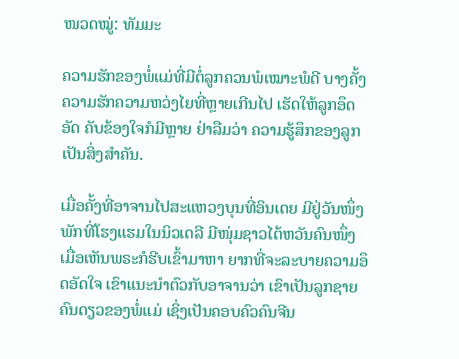ໜວດໝູ່: ທັມມະ

ຄວາມຮັກຂອງພໍ່ແມ່ທີ່ມີຕໍ່ລູກຄວນພໍເໝາະພໍດີ ບາງຄັ້ງຄວາມຮັກຄວາມຫວ່ງໄຍທີ່ຫຼາຍເກີນໄປ ເຮັດໃຫ້ລູກອຶດອັດ ຄັບຂ້ອງໃຈກໍມີຫຼາຍ ຢ່າລືມວ່າ ຄວາມຮູ້ສຶກຂອງລູກເປັນສິ່ງສຳຄັນ.

ເມື່ອຄັ້ງທີ່ອາຈານໄປສະແຫວງບຸນທີ່ອິນເດຍ ມີຢູ່ວັນໜຶ່ງ ພັກທີ່ໂຮງແຮມໃນນິວເດລີ ມີໜຸ່ມຊາວໄຕ້ຫວັນຄົນໜຶ່ງ ເມື່ອເຫັນພຣະກໍຮີບເຂົ້າມາຫາ ຍາກທີ່ຈະລະບາຍຄວາມອຶດອັດໃຈ ເຂົາແນະນຳຕົວກັບອາຈານວ່າ ເຂົາເປັນລູກຊາຍຄົນດຽວຂອງພໍ່ແມ່ ເຊິ່ງເປັນຄອບຄົວຄົນຈີນ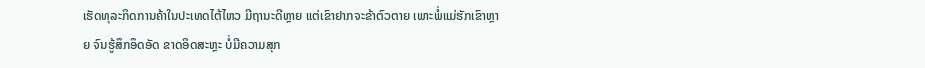ເຮັດທຸລະກິດການຄ້າໃນປະເທດໄຕ້ໄຫວ ມີຖານະດີຫຼາຍ ແຕ່ເຂົາຢາກຈະຂ້າຕົວຕາຍ ເພາະພໍ່ແມ່ຮັກເຂົາຫຼາຍ ຈົນຮູ້ສຶກອຶດອັດ ຂາດອິດສະຫຼະ ບໍ່ມີຄວາມສຸກ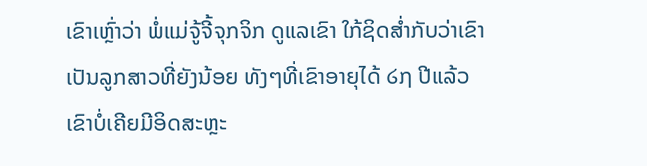ເຂົາເຫຼົ່າວ່າ ພໍ່ແມ່ຈູ້ຈີ້ຈຸກຈິກ ດູແລເຂົາ ໃກ້ຊິດສ່ຳກັບວ່າເຂົາເປັນລູກສາວທີ່ຍັງນ້ອຍ ທັງໆທີ່ເຂົາອາຍຸໄດ້ ໒໗ ປີແລ້ວ ເຂົາບໍ່ເຄີຍມີອິດສະຫຼະ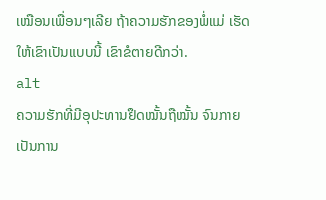ເໝືອນເພື່ອນໆເລີຍ ຖ້າຄວາມຮັກຂອງພໍ່ແມ່ ເຮັດໃຫ້ເຂົາເປັນແບບນີ້ ເຂົາຂໍຕາຍດີກວ່າ.
alt
ຄວາມຮັກທີ່ມີອຸປະທານຢຶດໝັ້ນຖືໝັ້ນ ຈົນກາຍເປັນການ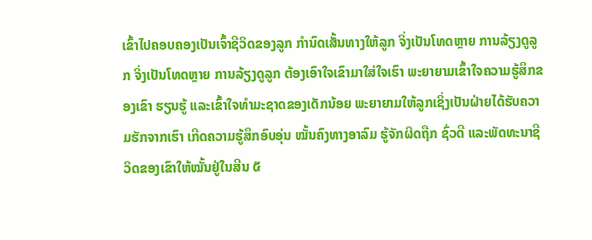ເຂົ້າໄປຄອບຄອງເປັນເຈົ້າຊີວິດຂອງລູກ ກຳນົດເສັ້ນທາງໃຫ້ລູກ ຈິ່ງເປັນໂທດຫຼາຍ ການລ້ຽງດູລູກ ຈິ່ງເປັນໂທດຫຼາຍ ການລ້ຽງດູລູກ ຕ້ອງເອົາໃຈເຂົາມາໃສ່ໃຈເຮົາ ພະຍາຍາມເຂົ້າໃຈຄວາມຮູ້ສຶກຂອງເຂົາ ຮຽນຮູ້ ແລະເຂົ້າໃຈທຳມະຊາດຂອງເດັກນ້ອຍ ພະຍາຍາມໃຫ້ລູກເຊິ່ງເປັນຝ່າຍໄດ້ຮັບຄວາມຮັກຈາກເຮົາ ເກີດຄວາມຮູ້ສຶກອົບອຸ່ນ ໝັ້ນຄົງທາງອາລົມ ຮູ້ຈັກຜິດຖືກ ຊົ່ວດີ ແລະພັດທະນາຊີວິດຂອງເຂົາໃຫ້ໝັ້ນຢູ່ໃນສີນ ໕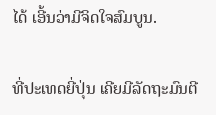ໄດ້ ເອີ້ນວ່າມີຈິດໃຈສົມບູນ.

ທີ່ປະເທດຍີ່ປຸ່ນ ເຄີຍມີລັດຖະມົນຕີ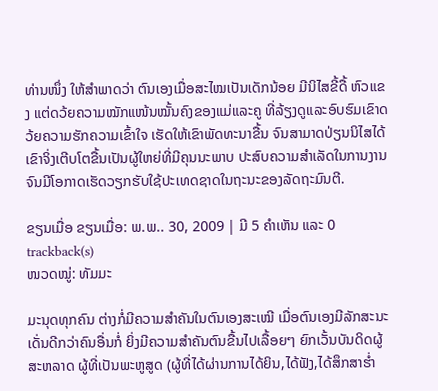ທ່ານໜຶ່ງ ໃຫ້ສຳພາດວ່າ ຕົນເອງເມື່ອສະໄໝເປັນເດັກນ້ອຍ ມີນິໄສຂີ້ດື້ ຫົວແຂງ ແຕ່ດວ້ຍຄວາມໝັກແໜ້ນໝັ້ນຄົງຂອງແມ່ແລະຄູ ທີ່ລ້ຽງດູແລະອົບຮົມເຂົາດວ້ຍຄວາມຮັກຄວາມເຂົ້າໃຈ ເຮັດໃຫ້ເຂົາພັດທະນາຂື້ນ ຈົນສາມາດປ່ຽນນິໄສໄດ້ ເຂົາຈິ່ງເຕີບໂຕຂື້ນເປັນຜູ້ໃຫຍ່ທີ່ມີຄຸນນະພາບ ປະສົບຄວາມສຳເລັດໃນການງານ ຈົນມີໂອກາດເຮັດວຽກຮັບໃຊ້ປະເທດຊາດໃນຖະນະຂອງລັດຖະມົນຕີ.

ຂຽນເມື່ອ ຂຽນເມື່ອ: ພ.ພ.. 30, 2009 | ມີ 5 ຄຳເຫັນ ແລະ 0 trackback(s)
ໜວດໝູ່: ທັມມະ

ມະນຸດທຸກຄົນ ຕ່າງກໍ່ມີຄວາມສຳຄັນໃນຕົນເອງສະເໝີ ເມື່ອຕົນເອງມີລັກສະນະເດັ່ນດີກວ່າຄົນອື່ນກໍ່ ຍິ່ງມີຄວາມສຳຄັນຕົນຂື້ນໄປເລື້ອຍໆ ຍົກເວັ້ນບັນດິດຜູ້ສະຫລາດ ຜູ້ທີ່ເປັນພະຫູສູດ (ຜູ້ທີ່ໄດ້ຜ່ານການໄດ້ຍິນ,ໄດ້ຟັງ,ໄດ້ສຶກສາຮ່ຳ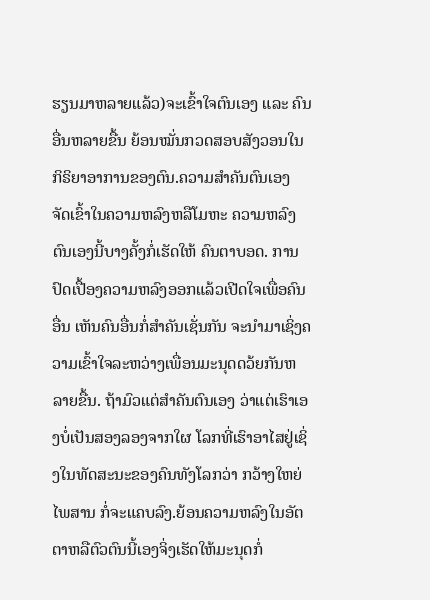ຮຽນມາຫລາຍແລ້ວ)ຈະເຂົ້າໃຈຕົນເອງ ແລະ ຄົນອື່ນຫລາຍຂື້ນ ຍ້ອນໝັ່ນກວດສອບສັງວອນໃນກິຣິຍາອາການຂອງຕົນ.ຄວາມສຳຄັນຕົນເອງ ຈັດເຂົ້າໃນຄວາມຫລົງຫລືໂມຫະ ຄວາມຫລົງຕົນເອງນີ້ບາງຄັ້ງກໍ່ເຮັດໃຫ້ ຄົນຕາບອດ. ການປົດເປື້ອງຄວາມຫລົງອອກແລ້ວເປີດໃຈເພື່ອຄົນອື່ນ ເຫັນຄົນອື່ນກໍ່ສຳຄັນເຊັ່ນກັນ ຈະນຳມາເຊິ່ງຄວາມເຂົ້າໃຈລະຫວ່າງເພື່ອນມະນຸດດວ້ຍກັນຫລາຍຂື້ນ. ຖ້າມົວແຕ່ສຳຄັນຕົນເອງ ວ່າແຕ່ເຮົາເອງບໍ່ເປັນສອງລອງຈາກໃຜ ໂລກທີ່ເຮົາອາໄສຢູ່ເຊິ່ງໃນທັດສະນະຂອງຄົນທັງໂລກວ່າ ກວ້າງໃຫຍ່ໄພສານ ກໍ່ຈະແຄບລົງ.ຍ້ອນຄວາມຫລົງໃນອັຕຕາຫລືຕົວຕົນນີ້ເອງຈິ່ງເຮັດໃຫ້ມະນຸດກໍ່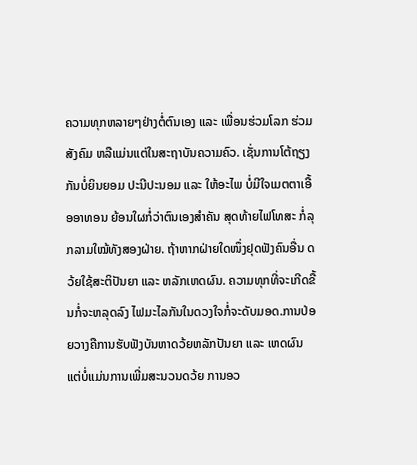ຄວາມທຸກຫລາຍໆຢ່າງຕໍ່ຕົນເອງ ແລະ ເພື່ອນຮ່ວມໂລກ ຮ່ວມສັງຄົມ ຫລືແມ່ນແຕ່ໃນສະຖາບັນຄວາມຄົວ. ເຊັ່ນການໂຕ້ຖຽງກັນບໍ່ຍິນຍອມ ປະນີປະນອມ ແລະ ໃຫ້ອະໄພ ບໍ່ມີໃຈເມຕຕາເອື້ອອາທອນ ຍ້ອນໃຜກໍ່ວ່າຕົນເອງສຳຄັນ ສຸດທ້າຍໄຟໂທສະ ກໍ່ລຸກລາມໃໝ້ທັງສອງຝ່າຍ. ຖ້າຫາກຝ່າຍໃດໜຶ່ງຢຸດຟັງຄົນອື່ນ ດວ້ຍໃຊ້ສະຕິປັນຍາ ແລະ ຫລັກເຫດຜົນ. ຄວາມທຸກທີ່ຈະເກີດຂື້ນກໍ່ຈະຫລຸດລົງ ໄຟມະໄລກັນໃນດວງໃຈກໍ່ຈະດັບມອດ.ການປ່ອຍວາງຄືການຮັບຟັງບັນຫາດວ້ຍຫລັກປັນຍາ ແລະ ເຫດຜົນ ແຕ່ບໍ່ແມ່ນການເພີ່ມສະນວນດວ້ຍ ການອວ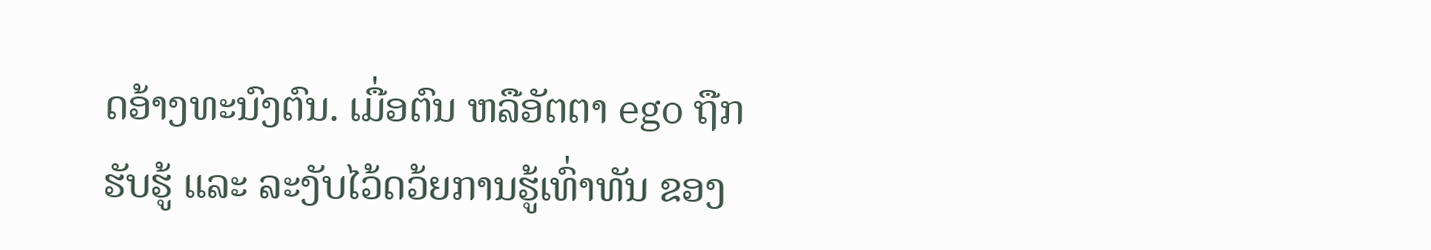ດອ້າງທະນົງຕົນ. ເມື່ອຕົນ ຫລືອັຕຕາ ego ຖືກຮັບຮູ້ ແລະ ລະງັບໄວ້ດວ້ຍການຮູ້ເທົ່າທັນ ຂອງ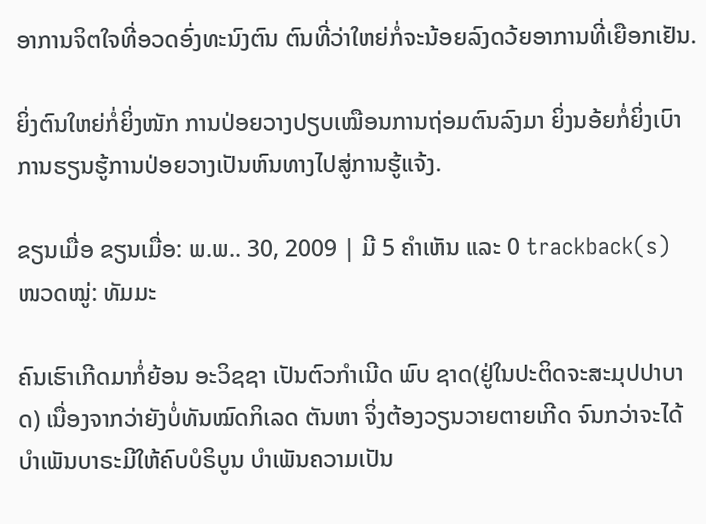ອາການຈິຕໃຈທີ່ອວດອົ່ງທະນົງຕົນ ຕົນທີ່ວ່າໃຫຍ່ກໍ່ຈະນ້ອຍລົງດວ້ຍອາການທີ່ເຍືອກເຢັນ.

ຍິ່ງຕົນໃຫຍ່ກໍ່ຍິ່ງໜັກ ການປ່ອຍວາງປຽບເໝືອນການຖ່ອມຕົນລົງມາ ຍິ່ງນອ້ຍກໍ່ຍິ່ງເບົາ ການຮຽນຮູ້ການປ່ອຍວາງເປັນຫົນທາງໄປສູ່ການຮູ້ແຈ້ງ.

ຂຽນເມື່ອ ຂຽນເມື່ອ: ພ.ພ.. 30, 2009 | ມີ 5 ຄຳເຫັນ ແລະ 0 trackback(s)
ໜວດໝູ່: ທັມມະ

ຄົນເຮົາເກີດມາກໍ່ຍ້ອນ ອະວິຊຊາ ເປັນຕົວກຳເນີດ ພົບ ຊາດ(ຢູ່ໃນປະຕິດຈະສະມຸປປາບາດ) ເນື່ອງຈາກວ່າຍັງບໍ່ທັນໝົດກິເລດ ຕັນຫາ ຈິ່ງຕ້ອງວຽນວາຍຕາຍເກີດ ຈົນກວ່າຈະໄດ້ບຳເພັນບາຣະມີໃຫ້ຄົບບໍຣິບູນ ບຳເພັນຄວາມເປັນ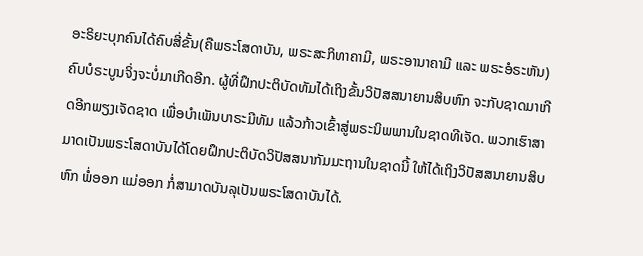ອະຣິຍະບຸກຄົນໄດ້ຄົບສີ່ຂັ້ນ(ຄືພຣະໂສດາບັນ, ພຣະສະກິທາຄາມີ, ພຣະອານາຄາມີ ແລະ ພຣະອໍຣະຫັນ)ຄົບບໍຣະບູນຈິ່ງຈະບໍ່ມາເກີດອີກ. ຜູ້ທີ່ຝຶກປະຕິບັດທັມໄດ້ເຖິງຂັ້ນວິປັສສນາຍານສິບຫົກ ຈະກັບຊາດມາເກີດອີກພຽງເຈັດຊາດ ເພື່ອບໍາເພັນບາຣະມີທັມ ແລ້ວກ້າວເຂົ້າສູ່ພຣະນິພພານໃນຊາດທີເຈັດ. ພວກເຮົາສາມາດເປັນພຣະໂສດາບັນໄດ້ໂດຍຝຶກປະຕິບັດວິປັສສນາກັມມະຖານໃນຊາດນີ້ ໃຫ້ໄດ້ເຖິງວິປັສສນາຍານສິບຫົກ ພໍ່ອອກ ແມ່ອອກ ກໍ່ສາມາດບັນລຸເປັນພຣະໂສດາບັນໄດ້.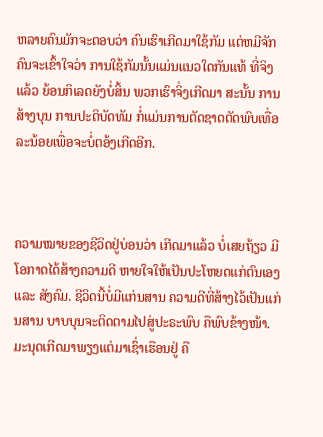ຫລາຍຄົນມັກຈະຕອບວ່າ ຄົນເຮົາເກີດມາໃຊ້ກັມ ແຕ່ຫມີຈັກຄົນຈະເຂົ້າໃຈວ່າ ການໃຊ້ກັມນັ້ນແມ່ນແນວໃດກັນແທ້ ທີ່ຈິງແລ້ວ ຍ້ອນກິເລດຍັງບໍ່ສິ້ນ ພວກເຮົາຈິ່ງເກີດມາ ສະນັ້ນ ການສ້າງບຸນ ການປະຕິບັດທັມ ກໍ່ແມ່ນການຕັດຊາດຕັດພົບເທື່ອລະນ້ອຍເພື່ອຈະບໍ່ຕອ້ງເກີດອີກ.



ຄວາມໝາຍຂອງຊີວິດຢູ່ບ່ອນວ່າ ເກີດມາແລ້ວ ບໍ່ເສຍຖ້ຽວ ມີໂອກາດໄດ້ສ້າງຄວາມດີ ຫາຍໃຈໃຫ້ເປັນປະໂຫຍດແກ່ຕົນເອງ ແລະ ສັງຄົມ. ຊີວິດນີ້ບໍ່ມີແກ່ນສານ ຄວາມດີທີ່ສ້າງໄວ້ເປັນແກ່ນສານ ບາບບຸນຈະຕິດຕາມໄປສູ່ປະຣະພົບ ຄືພົບຂ້າງໜ້າ. ມະນຸດເກີດມາພຽງແຕ່ມາເຊົ່າເຮືອນຢູ່ ຄື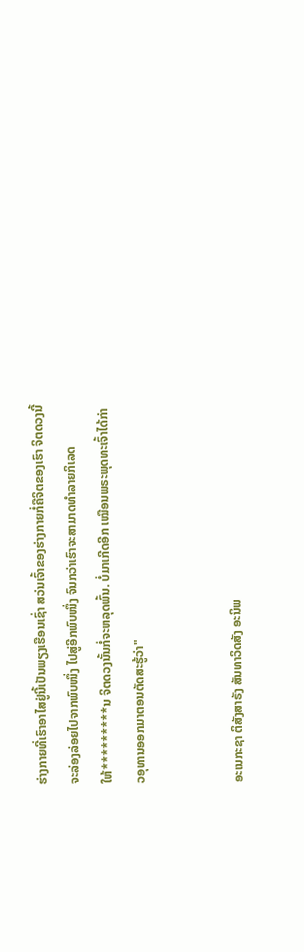ຮ່າງກາຍທີ່ເຮົາອາໄສຢູ່ນີ້ເປັນພຽງເຮືອນເຊົ່າ ສວ່ນເຈົ້າຂອງຮ່າງກາຍກໍ່ຄືຈິຕຂອງເຮົາ ຈິຕດວງນີ້ ຈະລ່ອງລ່ອຍໄປຈາກພົບໜຶ່ງ ໄປສູ່ອີກພົບໜຶ່ງ ຈົນກວ່າເຮົາຈະສາມາດທຳລາຍກິເລດໃຫ້*********ນ ຈິຕດວງນັ້ນກໍ່ຈະຫລຸດພົ້ນ. ບໍ່ມາເກີດອີກ ເໝືອນພຣະພຸດທະເຈົ້າໄດ້ກ່າວອຸທານອອກມາຕອນຕັດສະຮູ້ວ່າ"


ອະເນກະຊາ ຕິສັງສາຣັງ ສັນທາວິດສັງ ອະນິພ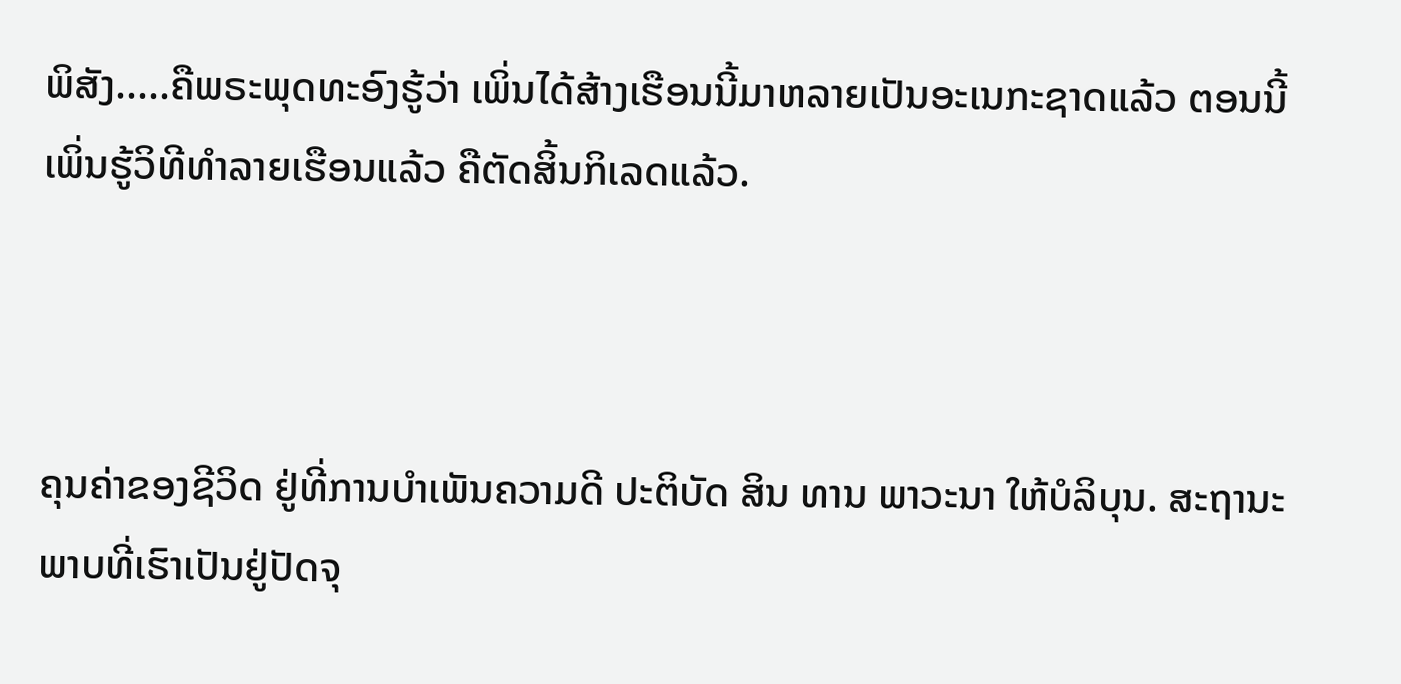ພິສັງ.....ຄືພຣະພຸດທະອົງຮູ້ວ່າ ເພິ່ນໄດ້ສ້າງເຮືອນນີ້ມາຫລາຍເປັນອະເນກະຊາດແລ້ວ ຕອນນີ້ເພິ່ນຮູ້ວິທີທຳລາຍເຮືອນແລ້ວ ຄືຕັດສິ້ນກິເລດແລ້ວ.



ຄຸນຄ່າຂອງຊີວິດ ຢູ່ທີ່ການບຳເພັນຄວາມດີ ປະຕິບັດ ສິນ ທານ ພາວະນາ ໃຫ້ບໍລິບຸນ. ສະຖານະພາບທີ່ເຮົາເປັນຢູ່ປັດຈຸ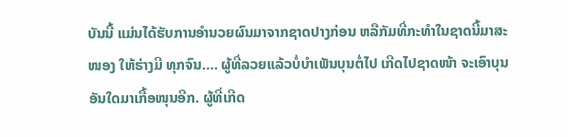ບັນນີ້ ແມ່ນໄດ້ຮັບການອຳນວຍຜົນມາຈາກຊາດປາງກ່ອນ ຫລືກັມທີ່ກະທຳໃນຊາດນີ້ມາສະໜອງ ໃຫ້ຮ່າງມີ ທຸກຈົນ.... ຜູ້ທີ່ລວຍແລ້ວບໍ່ບຳເພັນບຸນຕໍ່ໄປ ເກີດໄປຊາດໜ້າ ຈະເອົາບຸນອັນໃດມາເກື້ອໜຸນອີກ. ຜູ້ທີ່ເກີດ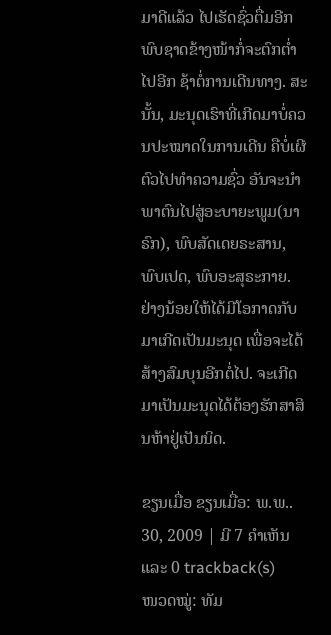ມາດີແລ້ວ ໄປເຮັດຊົ່ວຕື່ມອີກ ພົບຊາດຂ້າງໜ້າກໍ່ຈະຕົກຕ່ຳໄປອີກ ຊ້າຕໍ່ການເດີນທາງ. ສະນັ້ນ, ມະນຸດເຮົາທີ່ເກີດມາບໍ່ຄວນປະໝາດໃນການເດີນ ຄືບໍ່ເຜີຕົວໄປທຳຄວາມຊົ່ວ ອັນຈະນຳພາຕົນໄປສູ່ອະບາຍະພູມ(ນາຣົກ), ພົບສັດເດຍຣະສານ, ພົບເປດ, ພົບອະສຸຣະກາຍ. ຢ່າງນ້ອຍໃຫ້ໄດ້ມີໂອກາດກັບມາເກີດເປັນມະນຸດ ເພື່ອຈະໄດ້ສ້າງສົມບຸນອີກຕໍ່ໄປ. ຈະເກີດມາເປັນມະນຸດໄດ້ຕ້ອງຮັກສາສິນຫ້າຢູ່ເປັນນິດ.

ຂຽນເມື່ອ ຂຽນເມື່ອ: ພ.ພ.. 30, 2009 | ມີ 7 ຄຳເຫັນ ແລະ 0 trackback(s)
ໜວດໝູ່: ທັມ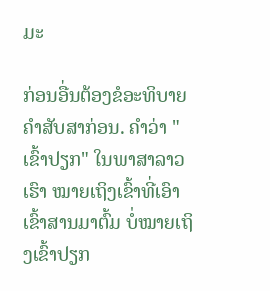ມະ

ກ່ອນອື່ນຕ້ອງຂໍອະທິບາຍຄຳສັບສາກ່ອນ. ຄຳວ່າ "ເຂົ້າປຽກ" ໃນພາສາລາວເຮົາ ໝາຍເຖິງເຂົ້າທີ່ເອົາເຂົ້າສານມາຕົ້ມ ບໍ່ໝາຍເຖິງເຂົ້າປຽກ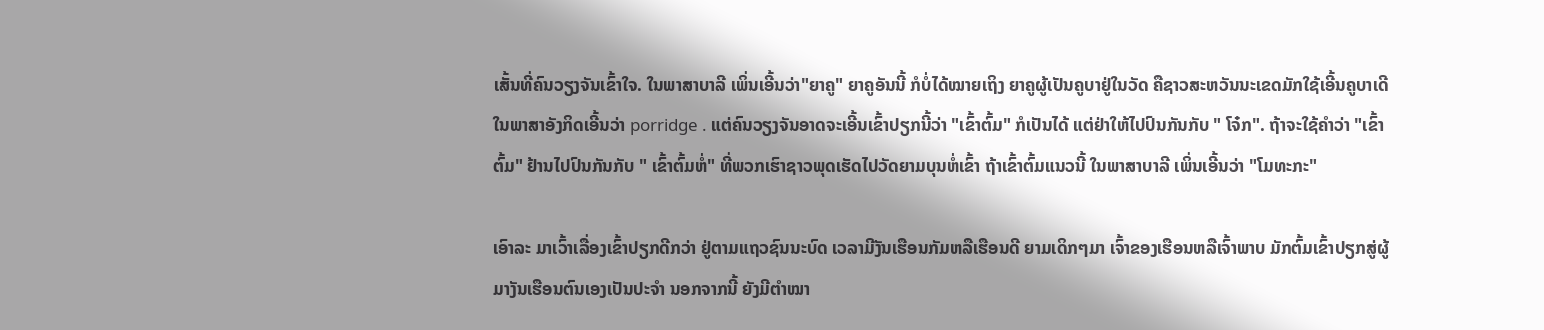ເສັ້ນທີ່ຄົນວຽງຈັນເຂົ້າໃຈ. ໃນພາສາບາລີ ເພິ່ນເອີ້ນວ່າ"ຍາຄູ" ຍາຄູອັນນີ້ ກໍບໍ່ໄດ້ໝາຍເຖິງ ຍາຄູຜູ້ເປັນຄູບາຢູ່ໃນວັດ ຄືຊາວສະຫວັນນະເຂດມັກໃຊ້ເອີ້ນຄູບາເດີ ໃນພາສາອັງກິດເອີ້ນວ່າ porridge . ແຕ່ຄົນວຽງຈັນອາດຈະເອີ້ນເຂົ້າປຽກນີ້ວ່າ "ເຂົ້າຕົ້ມ" ກໍເປັນໄດ້ ແຕ່ຢ່າໃຫ້ໄປປົນກັນກັບ " ໂຈ໋ກ". ຖ້າຈະໃຊ້ຄຳວ່າ "ເຂົ້າຕົ້ມ" ຢ້ານໄປປົນກັນກັບ " ເຂົ້າຕົ້ມຫໍ່" ທີ່ພວກເຮົາຊາວພຸດເຮັດໄປວັດຍາມບຸນຫໍ່ເຂົ້າ ຖ້າເຂົ້າຕົ້ມແນວນີ້ ໃນພາສາບາລີ ເພິ່ນເອີ້ນວ່າ "ໂມທະກະ"

ເອົາລະ ມາເວົ້າເລື່ອງເຂົ້າປຽກດີກວ່າ ຢູ່ຕາມແຖວຊົນນະບົດ ເວລາມີງັນເຮືອນກັມຫລືເຮືອນດີ ຍາມເດິກໆມາ ເຈົ້າຂອງເຮືອນຫລືເຈົ້າພາບ ມັກຕົ້ມເຂົ້າປຽກສູ່ຜູ້ມາງັນເຮືອນຕົນເອງເປັນປະຈຳ ນອກຈາກນີ້ ຍັງມີຕຳໝາ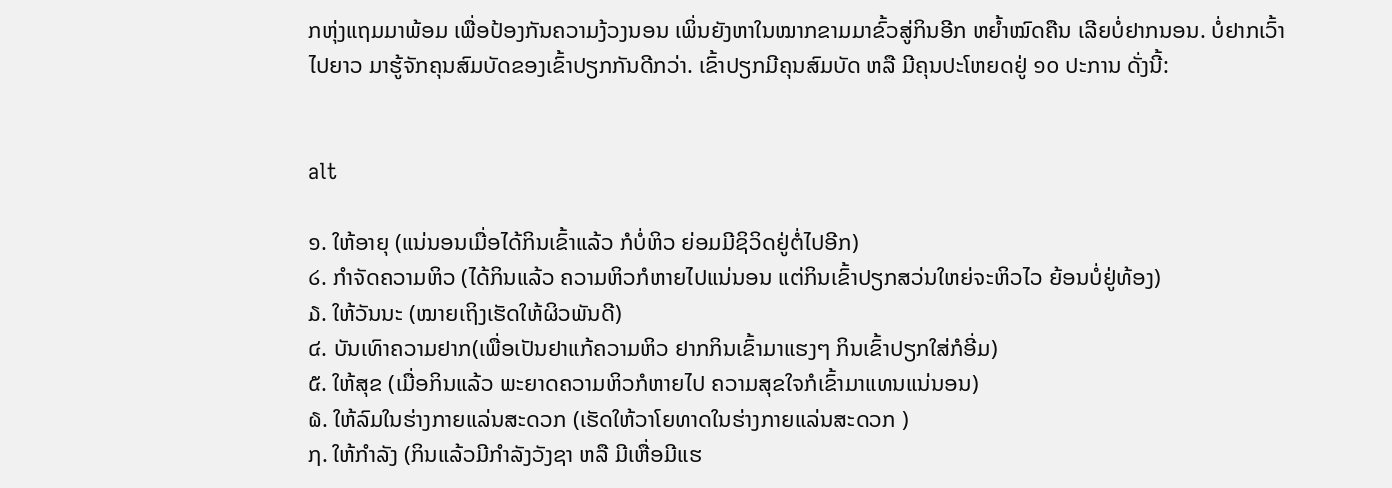ກຫຸ່ງແຖມມາພ້ອມ ເພື່ອປ້ອງກັນຄວາມງ້ວງນອນ ເພິ່ນຍັງຫາໃນໝາກຂາມມາຂົ້ວສູ່ກິນອີກ ຫຍ້ຳໝົດຄືນ ເລີຍບໍ່ຢາກນອນ. ບໍ່ຢາກເວົ້າໄປຍາວ ມາຮູ້ຈັກຄຸນສົມບັດຂອງເຂົ້າປຽກກັນດີກວ່າ. ເຂົ້າປຽກມີຄຸນສົມບັດ ຫລື ມີຄຸນປະໂຫຍດຢູ່ ໑໐ ປະການ ດັ່ງນີ້:


alt

໑. ໃຫ້ອາຍຸ (ແນ່ນອນເມື່ອໄດ້ກິນເຂົ້າແລ້ວ ກໍບໍ່ຫິວ ຍ່ອມມີຊິວິດຢູ່ຕໍ່ໄປອີກ)
໒. ກຳຈັດຄວາມຫິວ (ໄດ້ກິນແລ້ວ ຄວາມຫິວກໍຫາຍໄປແນ່ນອນ ແຕ່ກິນເຂົ້າປຽກສວ່ນໃຫຍ່ຈະຫິວໄວ ຍ້ອນບໍ່ຢູ່ທ້ອງ)
໓. ໃຫ້ວັນນະ (ໝາຍເຖິງເຮັດໃຫ້ຜິວພັນດີ)
໔. ບັນເທົາຄວາມຢາກ(ເພື່ອເປັນຢາແກ້ຄວາມຫິວ ຢາກກິນເຂົ້າມາແຮງໆ ກິນເຂົ້າປຽກໃສ່ກໍອີ່ມ)
໕. ໃຫ້ສຸຂ (ເມື່ອກິນແລ້ວ ພະຍາດຄວາມຫິວກໍຫາຍໄປ ຄວາມສຸຂໃຈກໍເຂົ້າມາແທນແນ່ນອນ)
໖. ໃຫ້ລົມໃນຮ່າງກາຍແລ່ນສະດວກ (ເຮັດໃຫ້ວາໂຍທາດໃນຮ່າງກາຍແລ່ນສະດວກ )
໗. ໃຫ້ກຳລັງ (ກິນແລ້ວມີກຳລັງວັງຊາ ຫລື ມີເຫື່ອມີແຮ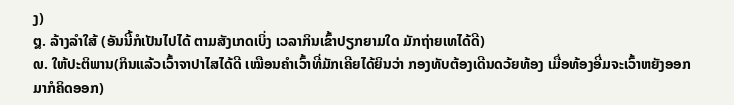ງ)
໘. ລ້າງລຳໃສ້ (ອັນນີ້ກໍເປັນໄປໄດ້ ຕາມສັງເກດເບິ່ງ ເວລາກິນເຂົ້າປຽກຍາມໃດ ມັກຖ່າຍເທໄດ້ດີ)
໙. ໃຫ້ປະຕິພານ(ກິນແລ້ວເວົ້າຈາປາໄສໄດ້ດີ ເໝືອນຄຳເວົ້າທີ່ມັກເຄີຍໄດ້ຍິນວ່າ ກອງທັບຕ້ອງເດີນດວ້ຍທ້ອງ ເມື່ອທ້ອງອີ່ມຈະເວົ້າຫຍັງອອກມາກໍຄິດອອກ)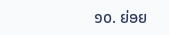໑໐. ຍ່ອຍ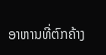ອາຫານທີ່ຕົກຄ້າງ